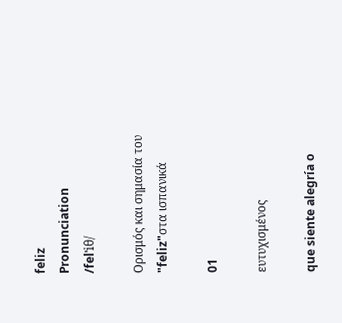feliz
Pronunciation
/felˈiθ/

Ορισμός και σημασία του "feliz"στα ισπανικά

01

ευτυχισμένος

que siente alegría o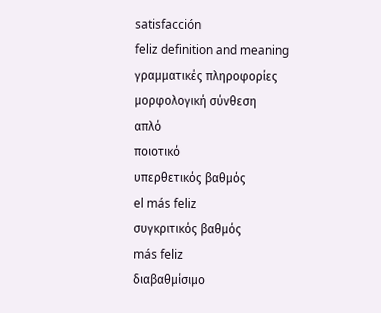satisfacción
feliz definition and meaning
γραμματικές πληροφορίες
μορφολογική σύνθεση
απλό
ποιοτικό
υπερθετικός βαθμός
el más feliz
συγκριτικός βαθμός
más feliz
διαβαθμίσιμο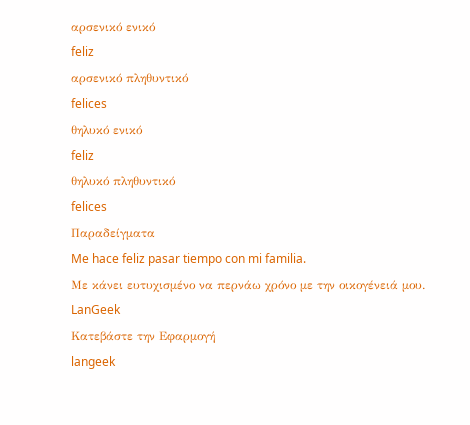αρσενικό ενικό
feliz
αρσενικό πληθυντικό
felices
θηλυκό ενικό
feliz
θηλυκό πληθυντικό
felices
Παραδείγματα
Me hace feliz pasar tiempo con mi familia.
Με κάνει ευτυχισμένο να περνάω χρόνο με την οικογένειά μου.
LanGeek
Κατεβάστε την Εφαρμογή
langeek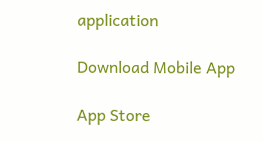application

Download Mobile App

App Store